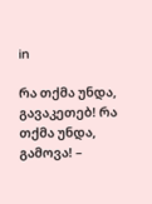in

რა თქმა უნდა, გავაკეთებ! რა თქმა უნდა, გამოვა! –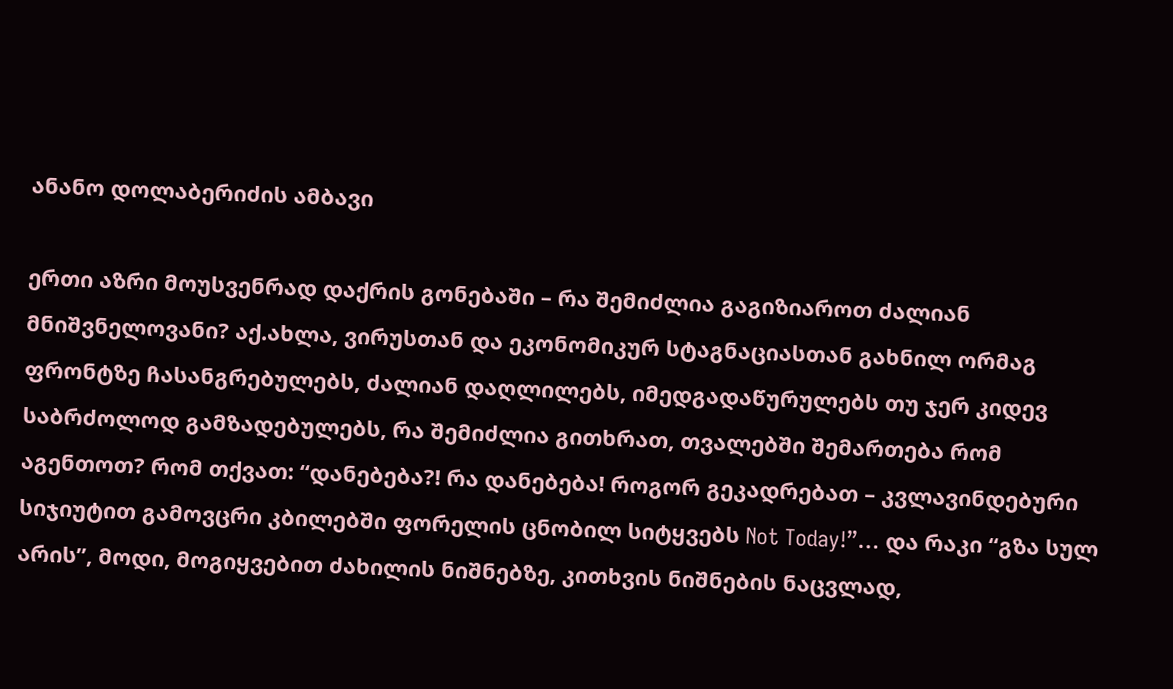ანანო დოლაბერიძის ამბავი

ერთი აზრი მოუსვენრად დაქრის გონებაში – რა შემიძლია გაგიზიაროთ ძალიან მნიშვნელოვანი? აქ.ახლა, ვირუსთან და ეკონომიკურ სტაგნაციასთან გახნილ ორმაგ ფრონტზე ჩასანგრებულებს, ძალიან დაღლილებს, იმედგადაწურულებს თუ ჯერ კიდევ საბრძოლოდ გამზადებულებს, რა შემიძლია გითხრათ, თვალებში შემართება რომ აგენთოთ? რომ თქვათ: “დანებება?! რა დანებება! როგორ გეკადრებათ – კვლავინდებური სიჯიუტით გამოვცრი კბილებში ფორელის ცნობილ სიტყვებს Not Today!”… და რაკი “გზა სულ არის”, მოდი, მოგიყვებით ძახილის ნიშნებზე, კითხვის ნიშნების ნაცვლად,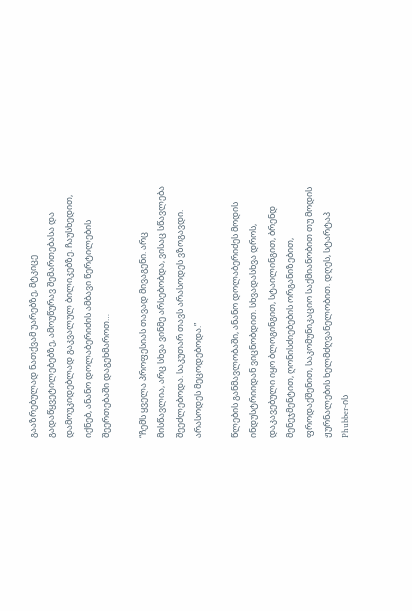გააზრებულად ნათქვამ უარებზე, მტკიცე გადაწყვეტილებებზე, ამოუწურავ შემართებასა და დამოუკიდებლად გაკვალულ ბილიკებზე. ჩაუსხედით, იქნებ, ანანო დოლაბერიძის ამბავი წერტილების შეერთებაში დაგეხმაროთ…

“ჩემს ყველა პროფესიას თავად მივაგენი. არც მისწავლია, არც სხვა ვინმე არსებობდა, ვისაც სწავლება შეეძლებოდა. საკუთარ თავს არასოდეს ვზოგავდი. არასოდეს მეცოდებოდა.”

წლების განმავლობაში, ანანო დოლაბერიძეს მოდის ინდუსტრიიდან ვიცნობდით. სხვადასხვა დროს, დაკავებული იყო ბლოგინგით, სტაილინგით, ბრენდ მენეჯმენტით, ღონისძიებების ორგანიზებით, ფროდაქშენით, საკომუნიკაციო საქმიანობით თუ მოდის ჟურნალების ხელმძღვანელობით. დღეს, სტარტაპ Phubber-ის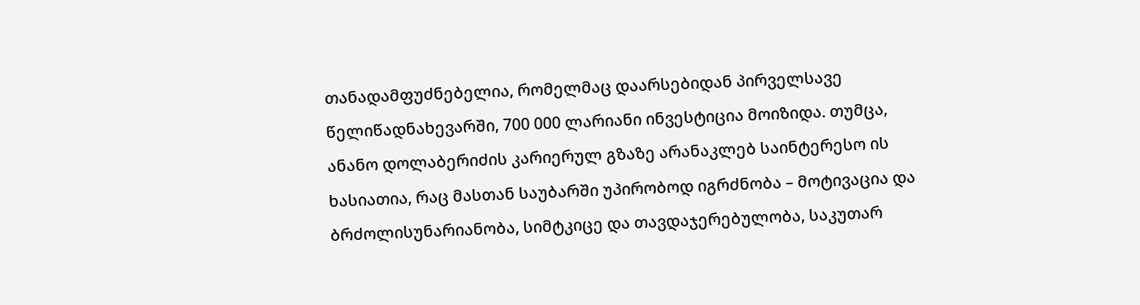თანადამფუძნებელია, რომელმაც დაარსებიდან პირველსავე წელიწადნახევარში, 700 000 ლარიანი ინვესტიცია მოიზიდა. თუმცა, ანანო დოლაბერიძის კარიერულ გზაზე არანაკლებ საინტერესო ის ხასიათია, რაც მასთან საუბარში უპირობოდ იგრძნობა – მოტივაცია და ბრძოლისუნარიანობა, სიმტკიცე და თავდაჯერებულობა, საკუთარ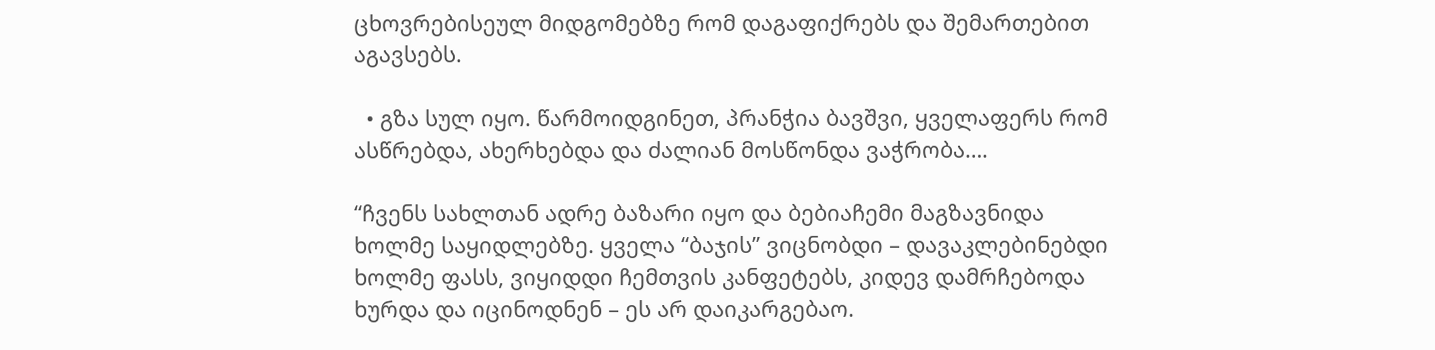ცხოვრებისეულ მიდგომებზე რომ დაგაფიქრებს და შემართებით აგავსებს.

  • გზა სულ იყო. წარმოიდგინეთ, პრანჭია ბავშვი, ყველაფერს რომ ასწრებდა, ახერხებდა და ძალიან მოსწონდა ვაჭრობა….

“ჩვენს სახლთან ადრე ბაზარი იყო და ბებიაჩემი მაგზავნიდა ხოლმე საყიდლებზე. ყველა “ბაჯის” ვიცნობდი – დავაკლებინებდი ხოლმე ფასს, ვიყიდდი ჩემთვის კანფეტებს, კიდევ დამრჩებოდა ხურდა და იცინოდნენ – ეს არ დაიკარგებაო.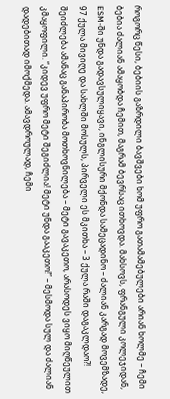როგორც წესი, ბებიის გაზრდილი ბავშვები ხომ უფრო გათამამებულები არიან ხოლმე – ჩემი ბებია ძალიან ამაყობდა ჩემით, მაგრამ ბევრსაც ითხოვდა. მახსოვს, ფრანგული კოლეჯიდან, ESM-ში უნდა გადავსულიყავი, ინგლისური მქონდა სამეცადინო – ძალიან კარგად მოვემზადე, 97 ქულა მივიღე და სახლში მოსულს, პირველი ეს მკითხა – 3 ქულა რაში დაგაკლდაო?! შეიძლება ამანაც განაპირობა მოთხოვნილება – მეტი გავაკეთო, არასოდეს ვიყო მიღწეულით კმაყოფილი. “კიდევ უფრო მეტი შეგიძლია! მეტი უნდა გააკეთო!” – მესმოდა სულ და ძალიან დადებითად იმოქმედა. ამავდროულად, ჩემი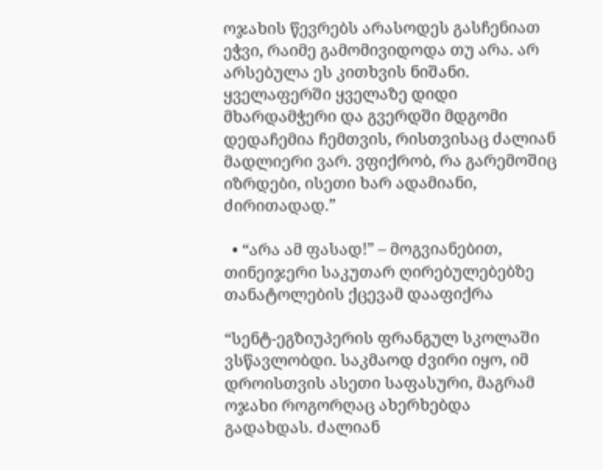ოჯახის წევრებს არასოდეს გასჩენიათ ეჭვი, რაიმე გამომივიდოდა თუ არა. არ არსებულა ეს კითხვის ნიშანი. ყველაფერში ყველაზე დიდი მხარდამჭერი და გვერდში მდგომი დედაჩემია ჩემთვის, რისთვისაც ძალიან მადლიერი ვარ. ვფიქრობ, რა გარემოშიც იზრდები, ისეთი ხარ ადამიანი, ძირითადად.”

  • “არა ამ ფასად!” – მოგვიანებით, თინეიჯერი საკუთარ ღირებულებებზე თანატოლების ქცევამ დააფიქრა

“სენტ-ეგზიუპერის ფრანგულ სკოლაში ვსწავლობდი. საკმაოდ ძვირი იყო, იმ დროისთვის ასეთი საფასური, მაგრამ ოჯახი როგორღაც ახერხებდა გადახდას. ძალიან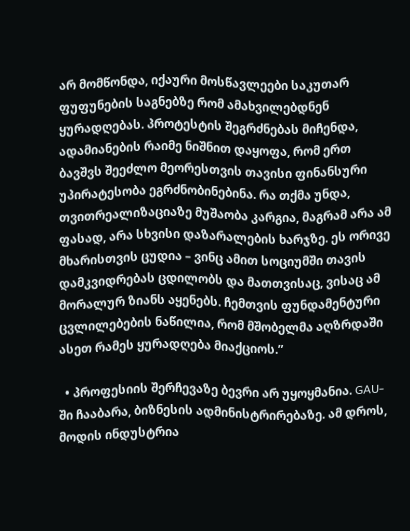არ მომწონდა, იქაური მოსწავლეები საკუთარ ფუფუნების საგნებზე რომ ამახვილებდნენ ყურადღებას. პროტესტის შეგრძნებას მიჩენდა, ადამიანების რაიმე ნიშნით დაყოფა, რომ ერთ ბავშვს შეეძლო მეორესთვის თავისი ფინანსური უპირატესობა ეგრძნობინებინა. რა თქმა უნდა, თვითრეალიზაციაზე მუშაობა კარგია, მაგრამ არა ამ ფასად, არა სხვისი დაზარალების ხარჯზე. ეს ორივე მხარისთვის ცუდია – ვინც ამით სოციუმში თავის დამკვიდრებას ცდილობს და მათთვისაც, ვისაც ამ მორალურ ზიანს აყენებს. ჩემთვის ფუნდამენტური ცვლილებების ნაწილია, რომ მშობელმა აღზრდაში ასეთ რამეს ყურადღება მიაქციოს.”

  • პროფესიის შერჩევაზე ბევრი არ უყოყმანია. GAU-ში ჩააბარა, ბიზნესის ადმინისტრირებაზე. ამ დროს, მოდის ინდუსტრია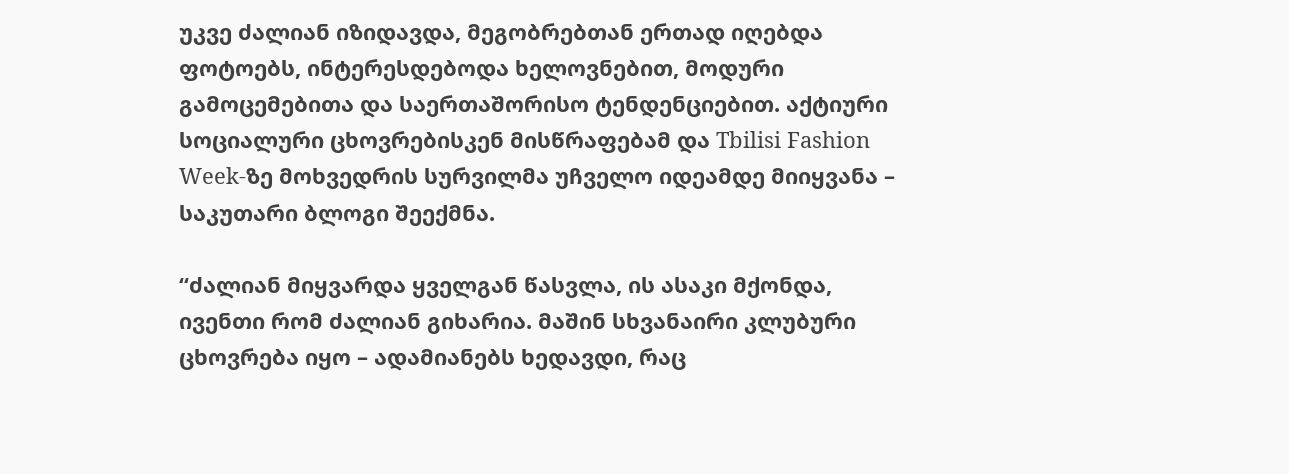უკვე ძალიან იზიდავდა, მეგობრებთან ერთად იღებდა ფოტოებს, ინტერესდებოდა ხელოვნებით, მოდური გამოცემებითა და საერთაშორისო ტენდენციებით. აქტიური სოციალური ცხოვრებისკენ მისწრაფებამ და Tbilisi Fashion Week-ზე მოხვედრის სურვილმა უჩველო იდეამდე მიიყვანა – საკუთარი ბლოგი შეექმნა.

“ძალიან მიყვარდა ყველგან წასვლა, ის ასაკი მქონდა, ივენთი რომ ძალიან გიხარია. მაშინ სხვანაირი კლუბური ცხოვრება იყო – ადამიანებს ხედავდი, რაც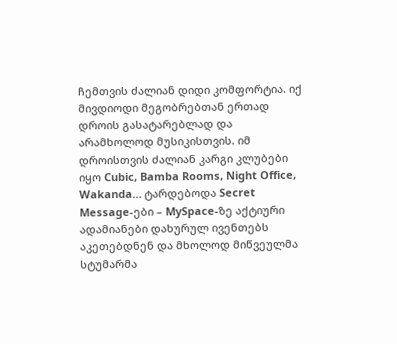ჩემთვის ძალიან დიდი კომფორტია. იქ მივდიოდი მეგობრებთან ერთად დროის გასატარებლად და არამხოლოდ მუსიკისთვის. იმ დროისთვის ძალიან კარგი კლუბები იყო Cubic, Bamba Rooms, Night Office, Wakanda… ტარდებოდა Secret Message-ები – MySpace-ზე აქტიური ადამიანები დახურულ ივენთებს აკეთებდნენ და მხოლოდ მიწვეულმა სტუმარმა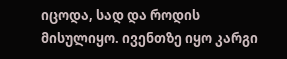იცოდა, სად და როდის მისულიყო. ივენთზე იყო კარგი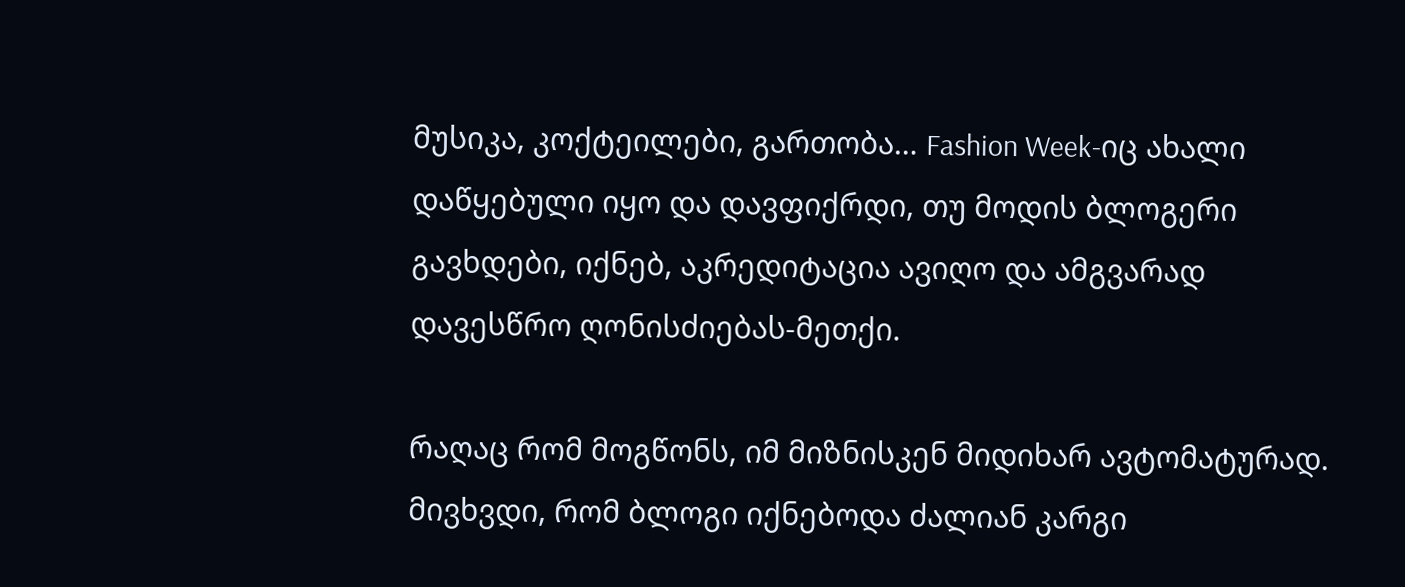მუსიკა, კოქტეილები, გართობა… Fashion Week-იც ახალი დაწყებული იყო და დავფიქრდი, თუ მოდის ბლოგერი გავხდები, იქნებ, აკრედიტაცია ავიღო და ამგვარად დავესწრო ღონისძიებას-მეთქი.

რაღაც რომ მოგწონს, იმ მიზნისკენ მიდიხარ ავტომატურად. მივხვდი, რომ ბლოგი იქნებოდა ძალიან კარგი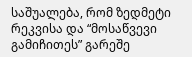საშუალება, რომ ზედმეტი რეკვისა და “მოსაწვევი გამიჩითეს” გარეშე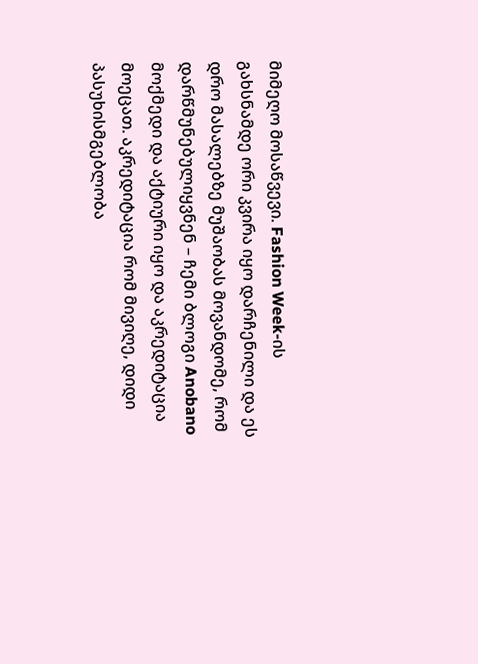მიმეღო მოსაწვევი. Fashion Week-ის გახსნამდე ორი კვირა იყო დარჩენილი და ეს დრო მასალებზე მუშაობას მოვანდომე, რომ დარწმუნებულიყვნენ – ჩემი ბლოგი Anobano მოქმედი და აქტიური იყო და აკრედიტაცია მოეცათ. აკრედიტაცია რომ მივიღე, დიდი პასუხისმგებლობა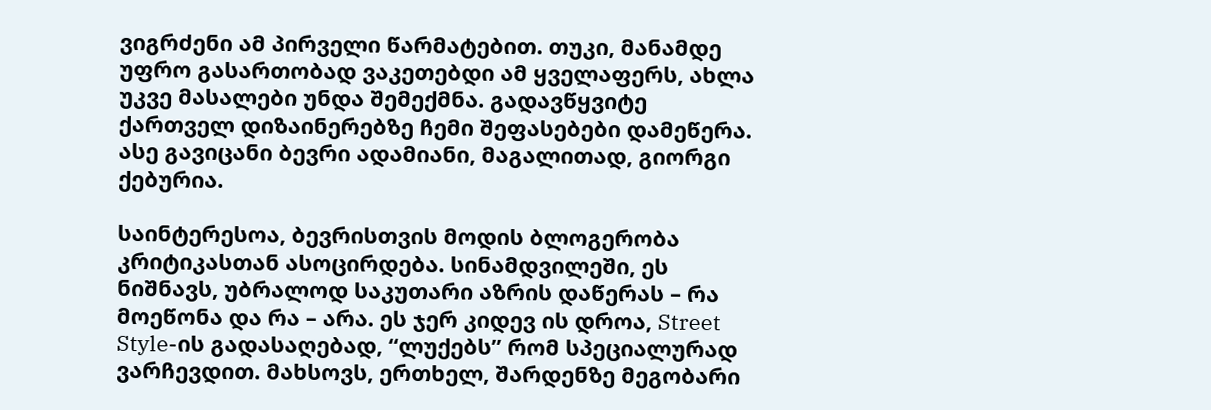ვიგრძენი ამ პირველი წარმატებით. თუკი, მანამდე უფრო გასართობად ვაკეთებდი ამ ყველაფერს, ახლა უკვე მასალები უნდა შემექმნა. გადავწყვიტე ქართველ დიზაინერებზე ჩემი შეფასებები დამეწერა. ასე გავიცანი ბევრი ადამიანი, მაგალითად, გიორგი ქებურია.

საინტერესოა, ბევრისთვის მოდის ბლოგერობა კრიტიკასთან ასოცირდება. სინამდვილეში, ეს ნიშნავს, უბრალოდ საკუთარი აზრის დაწერას – რა მოეწონა და რა – არა. ეს ჯერ კიდევ ის დროა, Street Style-ის გადასაღებად, “ლუქებს” რომ სპეციალურად ვარჩევდით. მახსოვს, ერთხელ, შარდენზე მეგობარი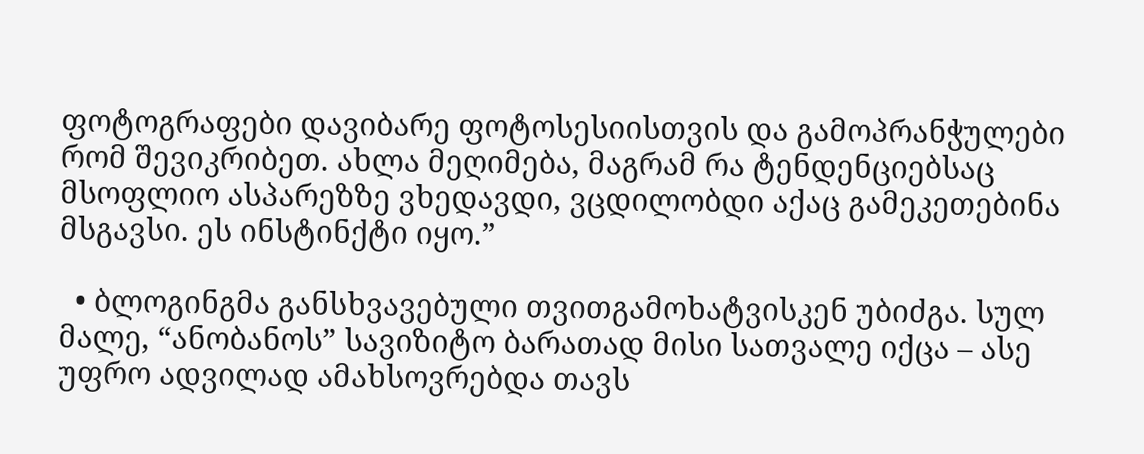ფოტოგრაფები დავიბარე ფოტოსესიისთვის და გამოპრანჭულები რომ შევიკრიბეთ. ახლა მეღიმება, მაგრამ რა ტენდენციებსაც მსოფლიო ასპარეზზე ვხედავდი, ვცდილობდი აქაც გამეკეთებინა მსგავსი. ეს ინსტინქტი იყო.”

  • ბლოგინგმა განსხვავებული თვითგამოხატვისკენ უბიძგა. სულ მალე, “ანობანოს” სავიზიტო ბარათად მისი სათვალე იქცა – ასე უფრო ადვილად ამახსოვრებდა თავს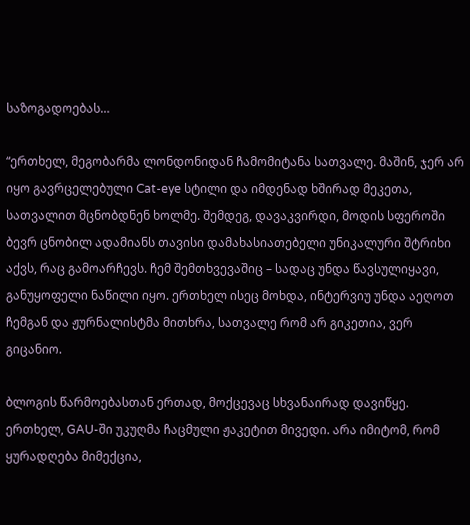საზოგადოებას…

“ერთხელ, მეგობარმა ლონდონიდან ჩამომიტანა სათვალე. მაშინ, ჯერ არ იყო გავრცელებული Cat-eye სტილი და იმდენად ხშირად მეკეთა, სათვალით მცნობდნენ ხოლმე. შემდეგ, დავაკვირდი, მოდის სფეროში ბევრ ცნობილ ადამიანს თავისი დამახასიათებელი უნიკალური შტრიხი აქვს, რაც გამოარჩევს. ჩემ შემთხვევაშიც – სადაც უნდა წავსულიყავი, განუყოფელი ნაწილი იყო. ერთხელ ისეც მოხდა, ინტერვიუ უნდა აეღოთ ჩემგან და ჟურნალისტმა მითხრა, სათვალე რომ არ გიკეთია, ვერ გიცანიო.

ბლოგის წარმოებასთან ერთად, მოქცევაც სხვანაირად დავიწყე. ერთხელ, GAU-ში უკუღმა ჩაცმული ჟაკეტით მივედი. არა იმიტომ, რომ ყურადღება მიმექცია,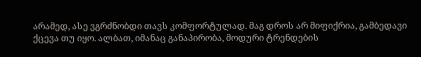არამედ, ასე ვგრძნობდი თავს კომფორტულად. მაგ დროს არ მიფიქრია, გამბედავი ქცევა თუ იყო. ალბათ, იმანაც განაპირობა, მოდური ტრენდების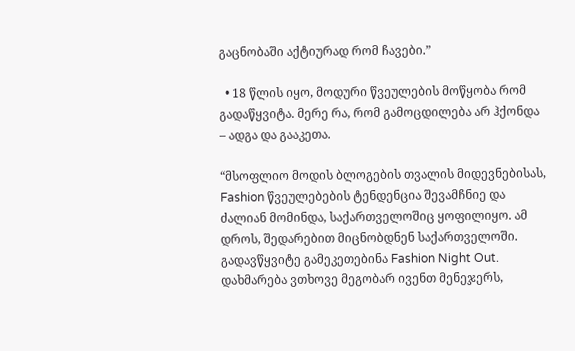გაცნობაში აქტიურად რომ ჩავები.”

  • 18 წლის იყო, მოდური წვეულების მოწყობა რომ გადაწყვიტა. მერე რა, რომ გამოცდილება არ ჰქონდა – ადგა და გააკეთა.

“მსოფლიო მოდის ბლოგების თვალის მიდევნებისას, Fashion წვეულებების ტენდენცია შევამჩნიე და ძალიან მომინდა, საქართველოშიც ყოფილიყო. ამ დროს, შედარებით მიცნობდნენ საქართველოში. გადავწყვიტე გამეკეთებინა Fashion Night Out. დახმარება ვთხოვე მეგობარ ივენთ მენეჯერს,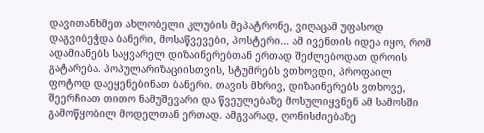დავითანხმეთ ახლობელი კლუბის მეპატრონე, ვიღაცამ უფასოდ დაგვიბეჭდა ბანერი, მოსაწვევები, პოსტერი… ამ ივენთის იდეა იყო, რომ ადამიანებს საყვარელ დიზაინერებთან ერთად შეძლებოდათ დროის გატარება. პოპულარიზაციისთვის, სტუმრებს ვთხოვდი, პროფაილ ფოტოდ დაეყენებინათ ბანერი. თავის მხრივ, დიზაინერებს ვთხოვე, შეერჩიათ თითო ნამუშევარი და წვეულებაზე მოსულიყვნენ ამ სამოსში გამოწყობილ მოდელთან ერთად. ამგვარად, ღონისძიებაზე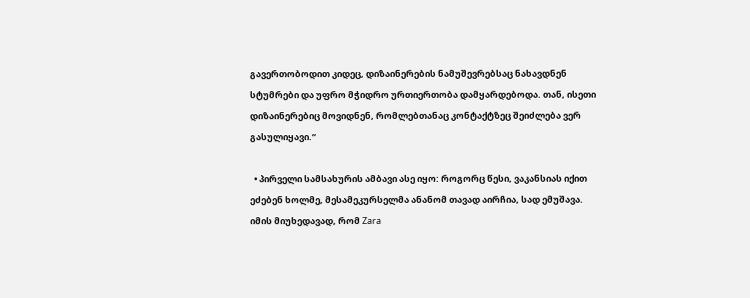გავერთობოდით კიდეც, დიზაინერების ნამუშევრებსაც ნახავდნენ სტუმრები და უფრო მჭიდრო ურთიერთობა დამყარდებოდა. თან, ისეთი დიზაინერებიც მოვიდნენ, რომლებთანაც კონტაქტზეც შეიძლება ვერ გასულიყავი.”

  • პირველი სამსახურის ამბავი ასე იყო: როგორც წესი, ვაკანსიას იქით ეძებენ ხოლმე, მესამეკურსელმა ანანომ თავად აირჩია, სად ემუშავა. იმის მიუხედავად, რომ Zara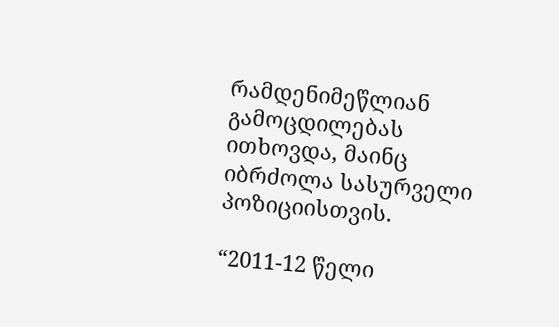რამდენიმეწლიან გამოცდილებას ითხოვდა, მაინც იბრძოლა სასურველი პოზიციისთვის.

“2011-12 წელი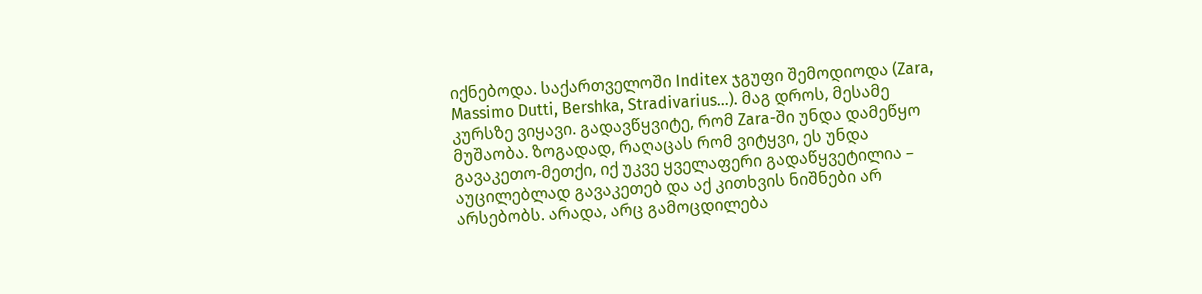იქნებოდა. საქართველოში Inditex ჯგუფი შემოდიოდა (Zara, Massimo Dutti, Bershka, Stradivarius…). მაგ დროს, მესამე კურსზე ვიყავი. გადავწყვიტე, რომ Zara-ში უნდა დამეწყო მუშაობა. ზოგადად, რაღაცას რომ ვიტყვი, ეს უნდა გავაკეთო-მეთქი, იქ უკვე ყველაფერი გადაწყვეტილია – აუცილებლად გავაკეთებ და აქ კითხვის ნიშნები არ არსებობს. არადა, არც გამოცდილება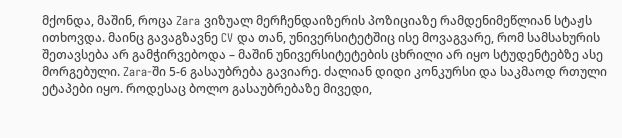მქონდა, მაშინ, როცა Zara ვიზუალ მერჩენდაიზერის პოზიციაზე რამდენიმეწლიან სტაჟს ითხოვდა. მაინც გავაგზავნე CV და თან, უნივერსიტეტშიც ისე მოვაგვარე, რომ სამსახურის შეთავსება არ გამჭირვებოდა – მაშინ უნივერსიტეტების ცხრილი არ იყო სტუდენტებზე ასე მორგებული. Zara-ში 5-6 გასაუბრება გავიარე. ძალიან დიდი კონკურსი და საკმაოდ რთული ეტაპები იყო. როდესაც ბოლო გასაუბრებაზე მივედი,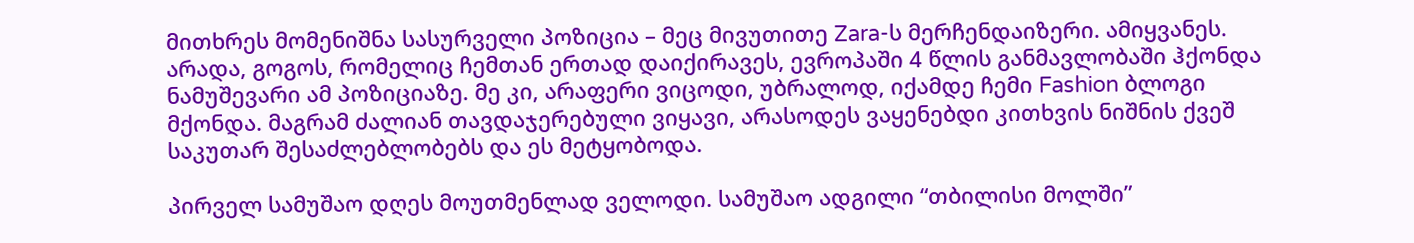მითხრეს მომენიშნა სასურველი პოზიცია – მეც მივუთითე Zara-ს მერჩენდაიზერი. ამიყვანეს. არადა, გოგოს, რომელიც ჩემთან ერთად დაიქირავეს, ევროპაში 4 წლის განმავლობაში ჰქონდა ნამუშევარი ამ პოზიციაზე. მე კი, არაფერი ვიცოდი, უბრალოდ, იქამდე ჩემი Fashion ბლოგი მქონდა. მაგრამ ძალიან თავდაჯერებული ვიყავი, არასოდეს ვაყენებდი კითხვის ნიშნის ქვეშ საკუთარ შესაძლებლობებს და ეს მეტყობოდა.

პირველ სამუშაო დღეს მოუთმენლად ველოდი. სამუშაო ადგილი “თბილისი მოლში”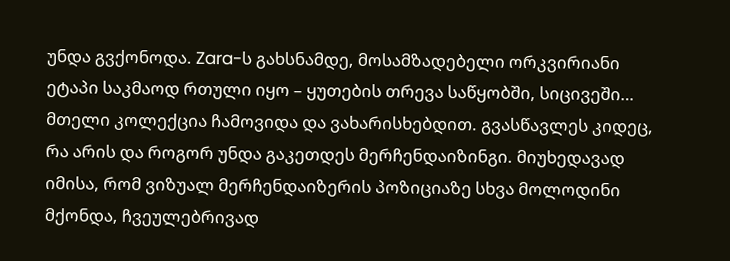უნდა გვქონოდა. Zara-ს გახსნამდე, მოსამზადებელი ორკვირიანი ეტაპი საკმაოდ რთული იყო – ყუთების თრევა საწყობში, სიცივეში… მთელი კოლექცია ჩამოვიდა და ვახარისხებდით. გვასწავლეს კიდეც, რა არის და როგორ უნდა გაკეთდეს მერჩენდაიზინგი. მიუხედავად იმისა, რომ ვიზუალ მერჩენდაიზერის პოზიციაზე სხვა მოლოდინი მქონდა, ჩვეულებრივად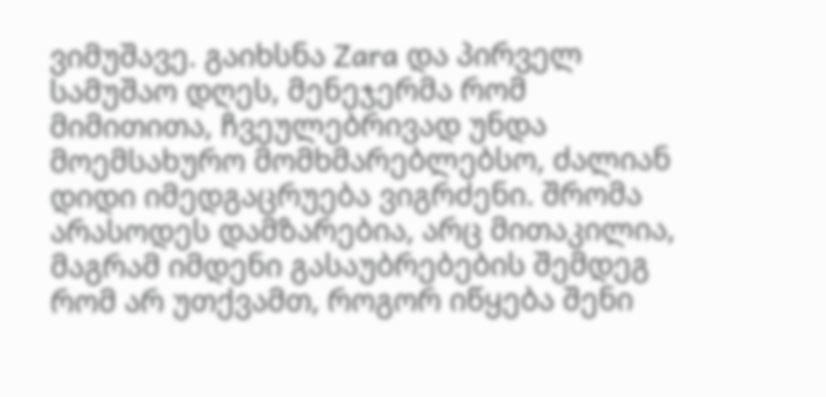ვიმუშავე. გაიხსნა Zara და პირველ სამუშაო დღეს, მენეჯერმა რომ მიმითითა, ჩვეულებრივად უნდა მოემსახურო მომხმარებლებსო, ძალიან დიდი იმედგაცრუება ვიგრძენი. შრომა არასოდეს დამზარებია, არც მითაკილია, მაგრამ იმდენი გასაუბრებების შემდეგ რომ არ უთქვამთ, როგორ იწყება შენი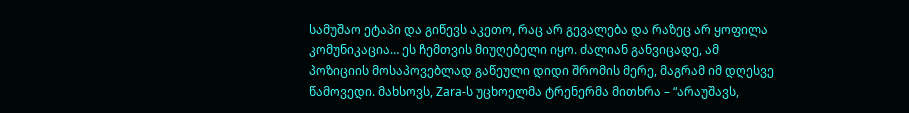სამუშაო ეტაპი და გიწევს აკეთო, რაც არ გევალება და რაზეც არ ყოფილა კომუნიკაცია… ეს ჩემთვის მიუღებელი იყო. ძალიან განვიცადე, ამ პოზიციის მოსაპოვებლად გაწეული დიდი შრომის მერე, მაგრამ იმ დღესვე წამოვედი. მახსოვს, Zara-ს უცხოელმა ტრენერმა მითხრა – “არაუშავს,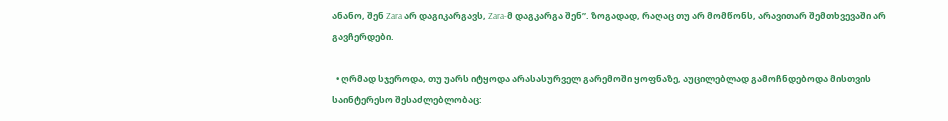ანანო, შენ Zara არ დაგიკარგავს, Zara-მ დაგკარგა შენ”. ზოგადად, რაღაც თუ არ მომწონს, არავითარ შემთხვევაში არ გავჩერდები.

  • ღრმად სჯეროდა, თუ უარს იტყოდა არასასურველ გარემოში ყოფნაზე, აუცილებლად გამოჩნდებოდა მისთვის საინტერესო შესაძლებლობაც: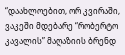“დაახლოებით, ორ კვირაში, ვაკეში მდებარე “რობერტო კავალის” მაღაზიის ბრენდ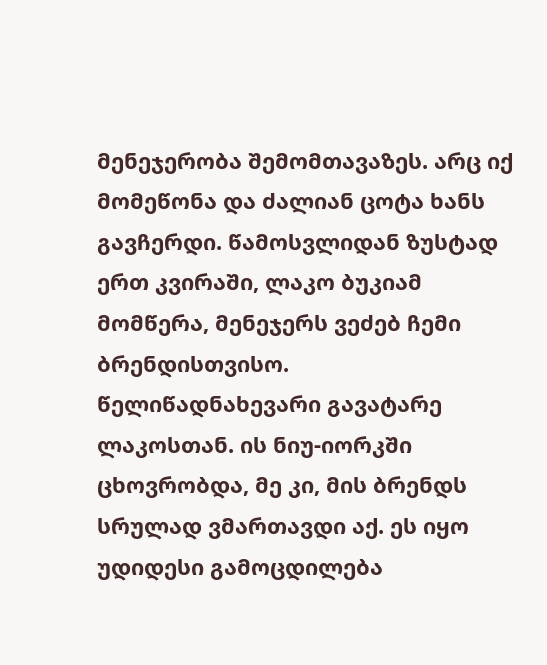მენეჯერობა შემომთავაზეს. არც იქ მომეწონა და ძალიან ცოტა ხანს გავჩერდი. წამოსვლიდან ზუსტად ერთ კვირაში, ლაკო ბუკიამ მომწერა, მენეჯერს ვეძებ ჩემი ბრენდისთვისო. წელიწადნახევარი გავატარე ლაკოსთან. ის ნიუ-იორკში ცხოვრობდა, მე კი, მის ბრენდს სრულად ვმართავდი აქ. ეს იყო უდიდესი გამოცდილება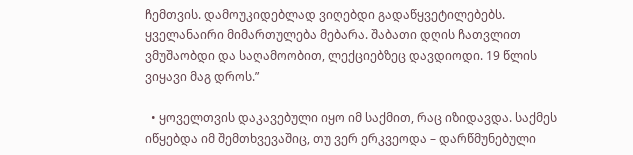ჩემთვის. დამოუკიდებლად ვიღებდი გადაწყვეტილებებს. ყველანაირი მიმართულება მებარა. შაბათი დღის ჩათვლით ვმუშაობდი და საღამოობით, ლექციებზეც დავდიოდი. 19 წლის ვიყავი მაგ დროს.”

  • ყოველთვის დაკავებული იყო იმ საქმით, რაც იზიდავდა. საქმეს იწყებდა იმ შემთხვევაშიც, თუ ვერ ერკვეოდა – დარწმუნებული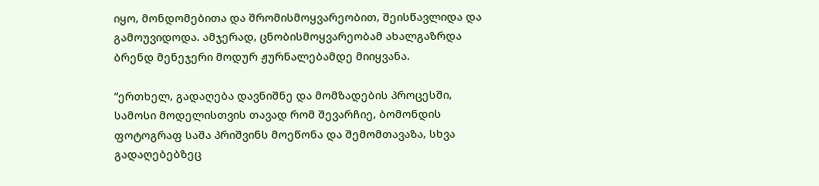იყო, მონდომებითა და შრომისმოყვარეობით, შეისწავლიდა და გამოუვიდოდა. ამჯერად, ცნობისმოყვარეობამ ახალგაზრდა ბრენდ მენეჯერი მოდურ ჟურნალებამდე მიიყვანა.

“ერთხელ, გადაღება დავნიშნე და მომზადების პროცესში, სამოსი მოდელისთვის თავად რომ შევარჩიე, ბომონდის ფოტოგრაფ საშა პრიშვინს მოეწონა და შემომთავაზა, სხვა გადაღებებზეც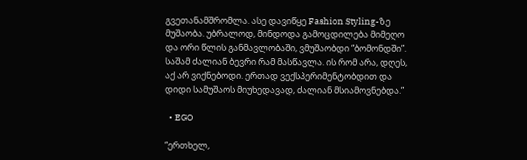გვეთანამშრომლა. ასე დავიწყე Fashion Styling-ზე მუშაობა. უბრალოდ, მინდოდა გამოცდილება მიმეღო და ორი წლის განმავლობაში, ვმუშაობდი “ბომონდში”. საშამ ძალიან ბევრი რამ მასწავლა. ის რომ არა, დღეს, აქ არ ვიქნებოდი. ერთად ვექსპერიმენტობდით და დიდი სამუშაოს მიუხედავად, ძალიან მსიამოვნებდა.”

  • EGO

“ერთხელ,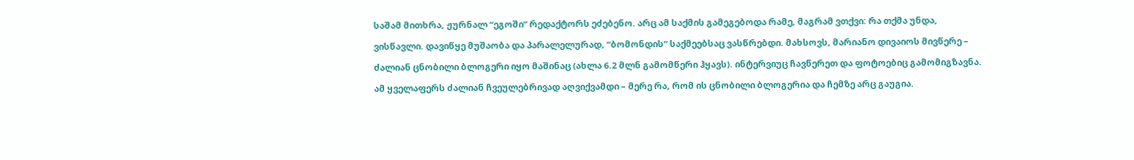საშამ მითხრა, ჟურნალ “ეგოში” რედაქტორს ეძებენო. არც ამ საქმის გამეგებოდა რამე, მაგრამ ვთქვი: რა თქმა უნდა, ვისწავლი. დავიწყე მუშაობა და პარალელურად, “ბომონდის” საქმეებსაც ვასწრებდი. მახსოვს, მარიანო დივაიოს მივწერე – ძალიან ცნობილი ბლოგერი იყო მაშინაც (ახლა 6.2 მლნ გამომწერი ჰყავს). ინტერვიუც ჩავწერეთ და ფოტოებიც გამომიგზავნა. ამ ყველაფერს ძალიან ჩვეულებრივად აღვიქვამდი – მერე რა, რომ ის ცნობილი ბლოგერია და ჩემზე არც გაუგია.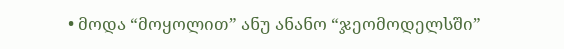• მოდა “მოყოლით” ანუ ანანო “ჯეომოდელსში”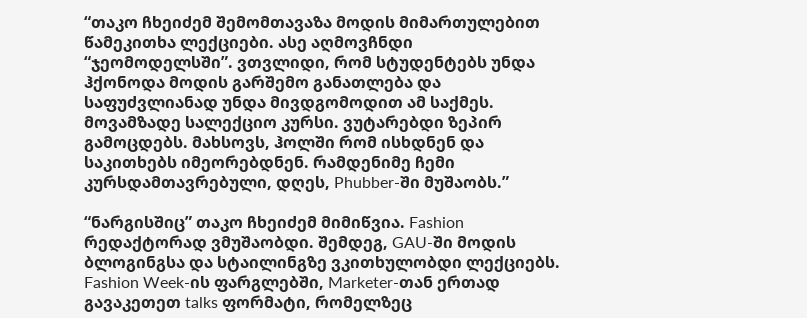“თაკო ჩხეიძემ შემომთავაზა მოდის მიმართულებით წამეკითხა ლექციები. ასე აღმოვჩნდი “ჯეომოდელსში”. ვთვლიდი, რომ სტუდენტებს უნდა ჰქონოდა მოდის გარშემო განათლება და საფუძვლიანად უნდა მივდგომოდით ამ საქმეს. მოვამზადე სალექციო კურსი. ვუტარებდი ზეპირ გამოცდებს. მახსოვს, ჰოლში რომ ისხდნენ და საკითხებს იმეორებდნენ. რამდენიმე ჩემი კურსდამთავრებული, დღეს, Phubber-ში მუშაობს.”

“ნარგისშიც” თაკო ჩხეიძემ მიმიწვია. Fashion რედაქტორად ვმუშაობდი. შემდეგ, GAU-ში მოდის ბლოგინგსა და სტაილინგზე ვკითხულობდი ლექციებს. Fashion Week-ის ფარგლებში, Marketer-თან ერთად გავაკეთეთ talks ფორმატი, რომელზეც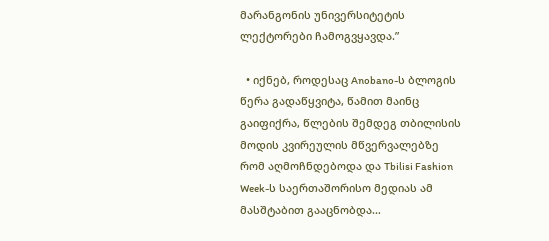მარანგონის უნივერსიტეტის ლექტორები ჩამოგვყავდა.”

  • იქნებ, როდესაც Anobano-ს ბლოგის წერა გადაწყვიტა, წამით მაინც გაიფიქრა, წლების შემდეგ თბილისის მოდის კვირეულის მწვერვალებზე რომ აღმოჩნდებოდა და Tbilisi Fashion Week-ს საერთაშორისო მედიას ამ მასშტაბით გააცნობდა…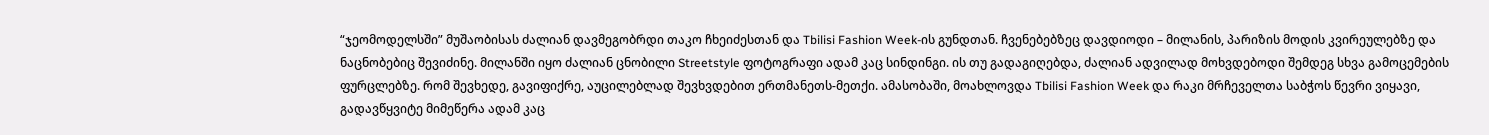“ჯეომოდელსში” მუშაობისას ძალიან დავმეგობრდი თაკო ჩხეიძესთან და Tbilisi Fashion Week-ის გუნდთან. ჩვენებებზეც დავდიოდი – მილანის, პარიზის მოდის კვირეულებზე და ნაცნობებიც შევიძინე. მილანში იყო ძალიან ცნობილი Streetstyle ფოტოგრაფი ადამ კაც სინდინგი. ის თუ გადაგიღებდა, ძალიან ადვილად მოხვდებოდი შემდეგ სხვა გამოცემების ფურცლებზე. რომ შევხედე, გავიფიქრე, აუცილებლად შევხვდებით ერთმანეთს-მეთქი. ამასობაში, მოახლოვდა Tbilisi Fashion Week და რაკი მრჩეველთა საბჭოს წევრი ვიყავი, გადავწყვიტე მიმეწერა ადამ კაც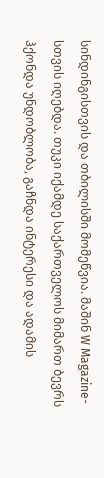სინდინგისთვის და თბილისში მომეწვია. მაშინ W Magazine-სთვის იღებდა. თუკი იქამდე საქართველოს მიმართ ბევრს ჰქონდა უნდობლობა, გაჩნდა ინტერესი და ადამის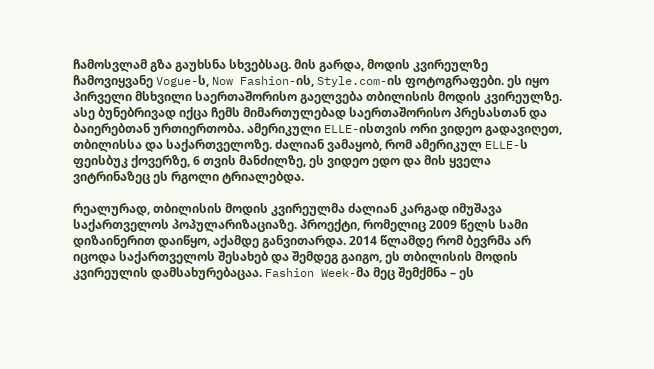ჩამოსვლამ გზა გაუხსნა სხვებსაც. მის გარდა, მოდის კვირეულზე ჩამოვიყვანე Vogue-ს, Now Fashion-ის, Style.com-ის ფოტოგრაფები. ეს იყო პირველი მსხვილი საერთაშორისო გაელვება თბილისის მოდის კვირეულზე. ასე ბუნებრივად იქცა ჩემს მიმართულებად საერთაშორისო პრესასთან და ბაიერებთან ურთიერთობა. ამერიკული ELLE-ისთვის ორი ვიდეო გადავიღეთ, თბილისსა და საქართველოზე. ძალიან ვამაყობ, რომ ამერიკულ ELLE-ს ფეისბუკ ქოვერზე, 6 თვის მანძილზე, ეს ვიდეო ედო და მის ყველა ვიტრინაზეც ეს რგოლი ტრიალებდა.

რეალურად, თბილისის მოდის კვირეულმა ძალიან კარგად იმუშავა საქართველოს პოპულარიზაციაზე. პროექტი, რომელიც 2009 წელს სამი დიზაინერით დაიწყო, აქამდე განვითარდა. 2014 წლამდე რომ ბევრმა არ იცოდა საქართველოს შესახებ და შემდეგ გაიგო, ეს თბილისის მოდის კვირეულის დამსახურებაცაა. Fashion Week-მა მეც შემქმნა – ეს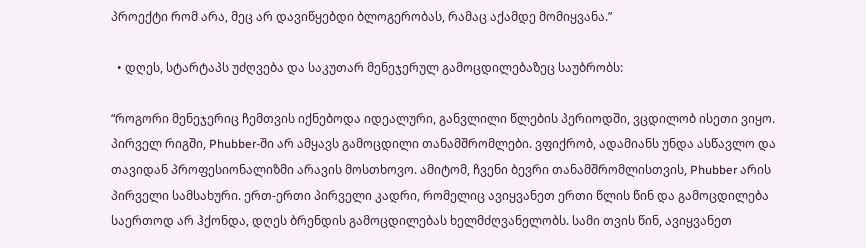პროექტი რომ არა, მეც არ დავიწყებდი ბლოგერობას, რამაც აქამდე მომიყვანა.”

  • დღეს, სტარტაპს უძღვება და საკუთარ მენეჯერულ გამოცდილებაზეც საუბრობს:

“როგორი მენეჯერიც ჩემთვის იქნებოდა იდეალური, განვლილი წლების პერიოდში, ვცდილობ ისეთი ვიყო. პირველ რიგში, Phubber-ში არ ამყავს გამოცდილი თანამშრომლები. ვფიქრობ, ადამიანს უნდა ასწავლო და თავიდან პროფესიონალიზმი არავის მოსთხოვო. ამიტომ, ჩვენი ბევრი თანამშრომლისთვის, Phubber არის პირველი სამსახური. ერთ-ერთი პირველი კადრი, რომელიც ავიყვანეთ ერთი წლის წინ და გამოცდილება საერთოდ არ ჰქონდა, დღეს ბრენდის გამოცდილებას ხელმძღვანელობს. სამი თვის წინ, ავიყვანეთ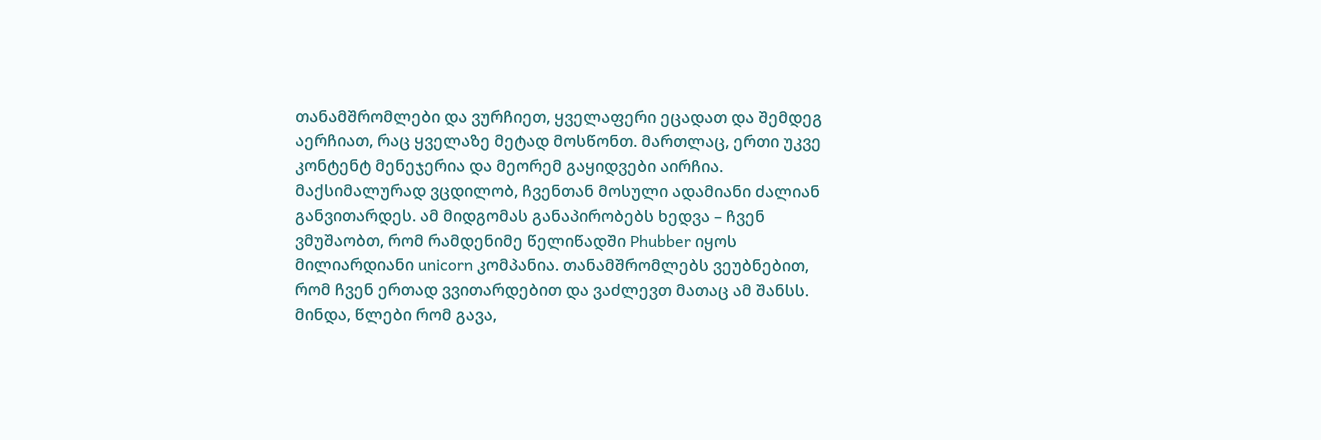თანამშრომლები და ვურჩიეთ, ყველაფერი ეცადათ და შემდეგ აერჩიათ, რაც ყველაზე მეტად მოსწონთ. მართლაც, ერთი უკვე კონტენტ მენეჯერია და მეორემ გაყიდვები აირჩია. მაქსიმალურად ვცდილობ, ჩვენთან მოსული ადამიანი ძალიან განვითარდეს. ამ მიდგომას განაპირობებს ხედვა – ჩვენ ვმუშაობთ, რომ რამდენიმე წელიწადში Phubber იყოს მილიარდიანი unicorn კომპანია. თანამშრომლებს ვეუბნებით, რომ ჩვენ ერთად ვვითარდებით და ვაძლევთ მათაც ამ შანსს. მინდა, წლები რომ გავა,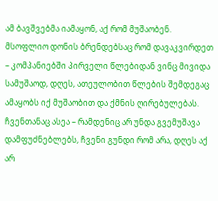ამ ბავშვებმა იამაყონ, აქ რომ მუშაობენ. მსოფლიო დონის ბრენდებსაც რომ დავაკვირდეთ – კომპანიებში პირველი წლებიდან ვინც მივიდა სამუშაოდ, დღეს, ათეულობით წლების შემდეგაც ამაყობს იქ მუშაობით და ქმნის ღირებულებას. ჩვენთანაც ასეა – რამდენიც არ უნდა გვემუშავა დამფუძნებლებს, ჩვენი გუნდი რომ არა, დღეს აქ არ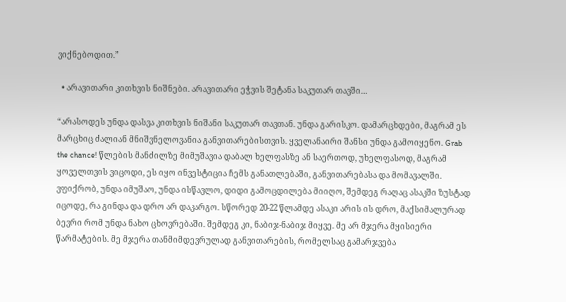ვიქნებოდით.”

  • არავითარი კითხვის ნიშნები. არავითარი ეჭვის შეტანა საკუთარ თავში…

“არასოდეს უნდა დასვა კითხვის ნიშანი საკუთარ თავთან. უნდა გარისკო. დამარცხდები, მაგრამ ეს მარცხიც ძალიან მნიშვნელოვანია განვითარებისთვის. ყველანაირი შანსი უნდა გამოიყენო. Grab the chance! წლების მანძილზე მიმუშავია დაბალ ხელფასზე ან საერთოდ, უხელფასოდ, მაგრამ ყოველთვის ვიცოდი, ეს იყო ინვესტიცია ჩემს განათლებაში, განვითარებასა და მომავალში. ვფიქრობ, უნდა იმუშაო, უნდა ისწავლო, დიდი გამოცდილება მიიღო, შემდეგ რაღაც ასაკში ზუსტად იცოდე, რა გინდა და დრო არ დაკარგო. სწორედ 20-22 წლამდე ასაკი არის ის დრო, მაქსიმალურად ბევრი რომ უნდა ნახო ცხოვრებაში. შემდეგ კი, ნაბიჯ-ნაბიჯ მიყვე. მე არ მჯერა მყისიერი წარმატების. მე მჯერა თანმიმდევრულად განვითარების, რომელსაც გამარჯვება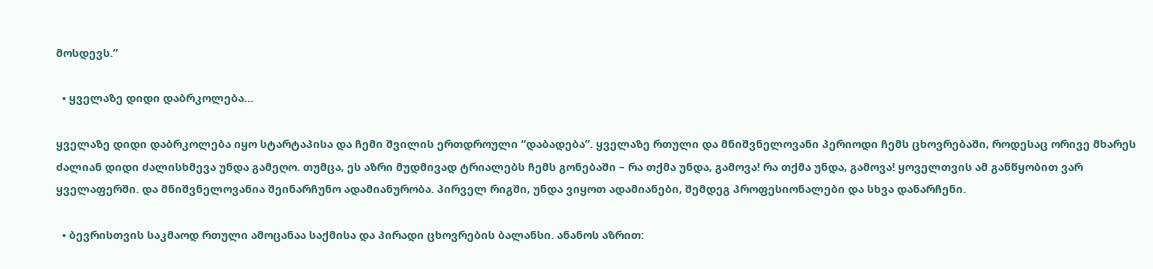მოსდევს.”

  • ყველაზე დიდი დაბრკოლება…

ყველაზე დიდი დაბრკოლება იყო სტარტაპისა და ჩემი შვილის ერთდროული “დაბადება”. ყველაზე რთული და მნიშვნელოვანი პერიოდი ჩემს ცხოვრებაში, როდესაც ორივე მხარეს ძალიან დიდი ძალისხმევა უნდა გამეღო. თუმცა, ეს აზრი მუდმივად ტრიალებს ჩემს გონებაში – რა თქმა უნდა, გამოვა! რა თქმა უნდა, გამოვა! ყოველთვის ამ განწყობით ვარ ყველაფერში. და მნიშვნელოვანია შეინარჩუნო ადამიანურობა. პირველ რიგში, უნდა ვიყოთ ადამიანები, შემდეგ პროფესიონალები და სხვა დანარჩენი.

  • ბევრისთვის საკმაოდ რთული ამოცანაა საქმისა და პირადი ცხოვრების ბალანსი. ანანოს აზრით: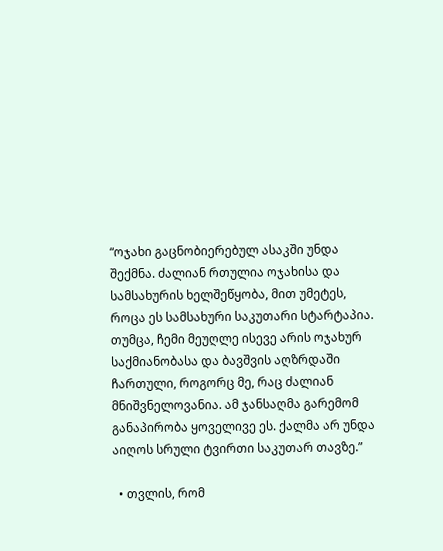“ოჯახი გაცნობიერებულ ასაკში უნდა შექმნა. ძალიან რთულია ოჯახისა და სამსახურის ხელშეწყობა, მით უმეტეს, როცა ეს სამსახური საკუთარი სტარტაპია. თუმცა, ჩემი მეუღლე ისევე არის ოჯახურ საქმიანობასა და ბავშვის აღზრდაში ჩართული, როგორც მე, რაც ძალიან მნიშვნელოვანია. ამ ჯანსაღმა გარემომ განაპირობა ყოველივე ეს. ქალმა არ უნდა აიღოს სრული ტვირთი საკუთარ თავზე.”

  • თვლის, რომ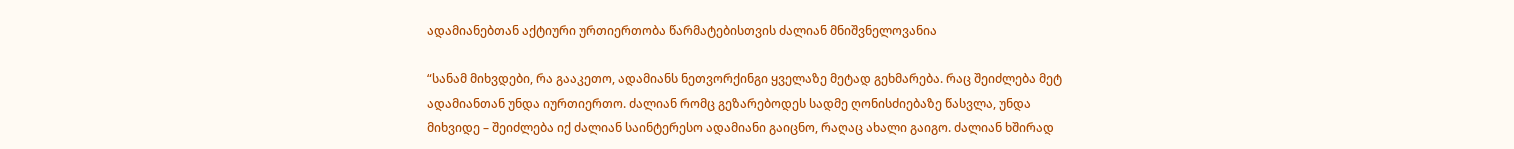ადამიანებთან აქტიური ურთიერთობა წარმატებისთვის ძალიან მნიშვნელოვანია

“სანამ მიხვდები, რა გააკეთო, ადამიანს ნეთვორქინგი ყველაზე მეტად გეხმარება. რაც შეიძლება მეტ ადამიანთან უნდა იურთიერთო. ძალიან რომც გეზარებოდეს სადმე ღონისძიებაზე წასვლა, უნდა მიხვიდე – შეიძლება იქ ძალიან საინტერესო ადამიანი გაიცნო, რაღაც ახალი გაიგო. ძალიან ხშირად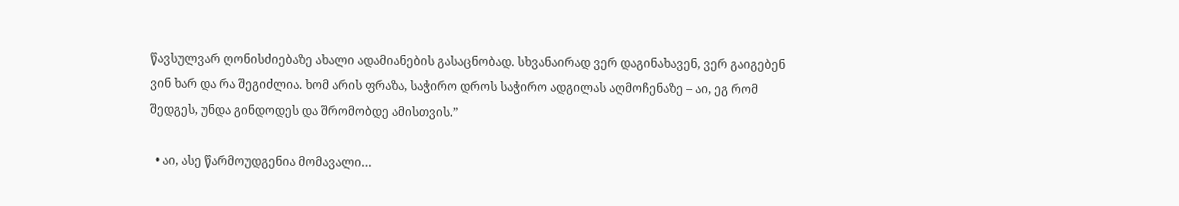წავსულვარ ღონისძიებაზე ახალი ადამიანების გასაცნობად. სხვანაირად ვერ დაგინახავენ, ვერ გაიგებენ ვინ ხარ და რა შეგიძლია. ხომ არის ფრაზა, საჭირო დროს საჭირო ადგილას აღმოჩენაზე – აი, ეგ რომ შედგეს, უნდა გინდოდეს და შრომობდე ამისთვის.”

  • აი, ასე წარმოუდგენია მომავალი…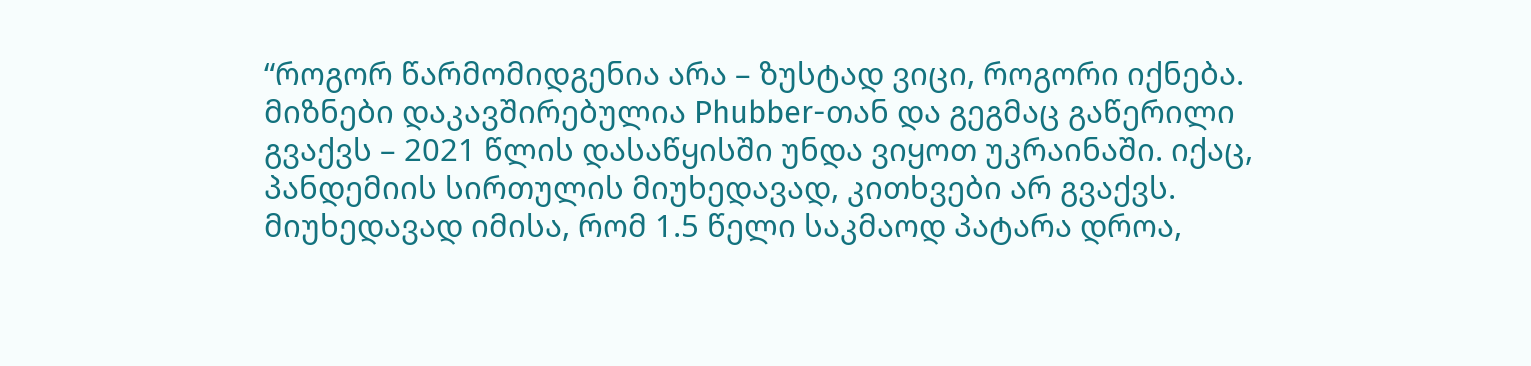“როგორ წარმომიდგენია არა – ზუსტად ვიცი, როგორი იქნება. მიზნები დაკავშირებულია Phubber-თან და გეგმაც გაწერილი გვაქვს – 2021 წლის დასაწყისში უნდა ვიყოთ უკრაინაში. იქაც, პანდემიის სირთულის მიუხედავად, კითხვები არ გვაქვს. მიუხედავად იმისა, რომ 1.5 წელი საკმაოდ პატარა დროა,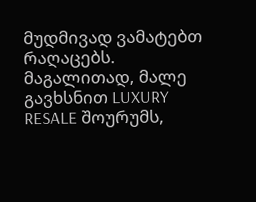მუდმივად ვამატებთ რაღაცებს. მაგალითად, მალე გავხსნით LUXURY RESALE შოურუმს,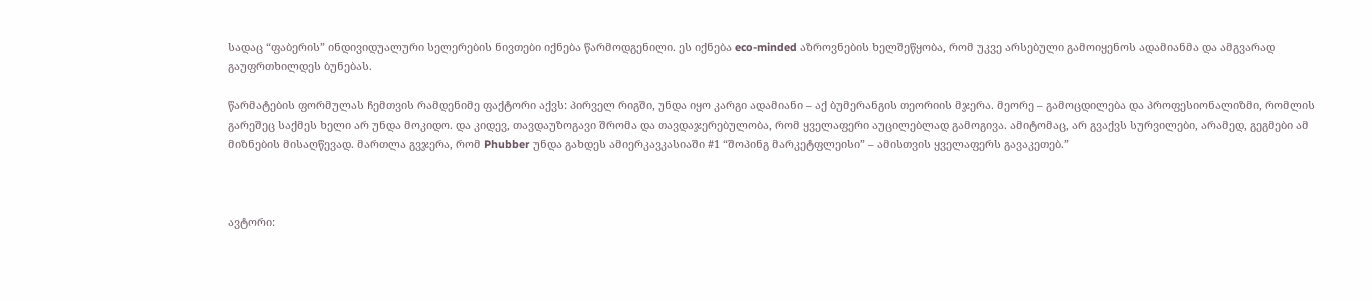სადაც “ფაბერის” ინდივიდუალური სელერების ნივთები იქნება წარმოდგენილი. ეს იქნება eco-minded აზროვნების ხელშეწყობა, რომ უკვე არსებული გამოიყენოს ადამიანმა და ამგვარად გაუფრთხილდეს ბუნებას.

წარმატების ფორმულას ჩემთვის რამდენიმე ფაქტორი აქვს: პირველ რიგში, უნდა იყო კარგი ადამიანი – აქ ბუმერანგის თეორიის მჯერა. მეორე – გამოცდილება და პროფესიონალიზმი, რომლის გარეშეც საქმეს ხელი არ უნდა მოკიდო. და კიდევ, თავდაუზოგავი შრომა და თავდაჯერებულობა, რომ ყველაფერი აუცილებლად გამოგივა. ამიტომაც, არ გვაქვს სურვილები, არამედ, გეგმები ამ მიზნების მისაღწევად. მართლა გვჯერა, რომ Phubber უნდა გახდეს ამიერკავკასიაში #1 “შოპინგ მარკეტფლეისი” – ამისთვის ყველაფერს გავაკეთებ.”



ავტორი: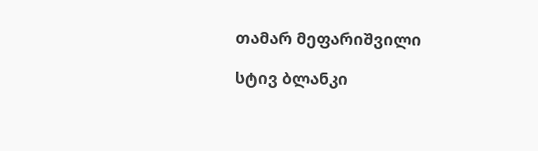თამარ მეფარიშვილი

სტივ ბლანკი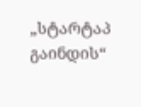„სტარტაპ გაინდის“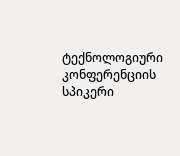ტექნოლოგიური კონფერენციის სპიკერი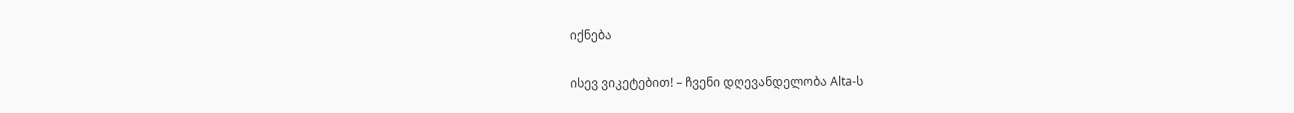იქნება

ისევ ვიკეტებით! – ჩვენი დღევანდელობა Alta-ს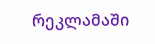რეკლამაში